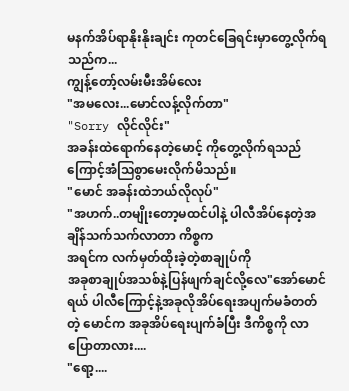မနက်အိပ်ရာနိုးနိုးချင်း ကုတင်ခြေရင်းမှာတွေ့လိုက်ရသည်က...
ကျွန့်တော့်လမ်းမီးအိမ်လေး
"အမလေး...မောင်လန့်လိုက်တာ"
"Sorry လိုင်လိုင်း"
အခန်းထဲရောက်နေတဲ့မောင့် ကိုတွေ့လိုက်ရသည်ကြောင့်အံသြစွာမေးလိုက်မိသည်။
"မောင် အခန်းထဲဘယ်လိုလုပ်"
"အဟက်..တမျိုးတော့မထင်ပါနဲ့ ပါလီအိပ်နေတဲ့အချိန်သက်သက်လာတာ ကိစ္စက
အရင်က လက်မှတ်ထိုးခဲ့တဲ့စာချုပ်ကို
အခုစာချုပ်အသစ်နဲ့ပြန်ဖျက်ချင်လို့လေ"အော်မောင်ရယ် ပါလီကြောင့်နဲ့အခုလိုအိပ်ရေးအပျက်မခံတတ်တဲ့ မောင်က အခုအိပ်ရေးပျက်ခံပြီး ဒီကိစ္စကို လာပြောတာလား....
"ရော့....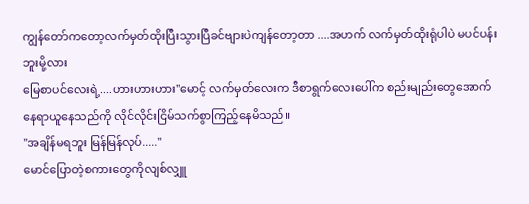ကျွန်တော်ကတော့လက်မှတ်ထိုးပြီးသွားပြီခင်ဗျားပဲကျန်တော့တာ ....အဟက် လက်မှတ်ထိုးရုံပါပဲ မပင်ပန်းဘူးမို့လား
မြေစာပင်လေးရဲ့....ဟားဟားဟား"မောင့် လက်မှတ်လေးက ဒီစာရွက်လေးပေါ်က စည်းမျည်းတွေအောက် နေရာယူနေသည်ကို လိုင်လိုင်းငြိမ်သက်စွာကြည့်နေမိသည်။
"အချိန်မရဘူး မြန်မြန်လုပ်....."
မောင်ပြောတဲ့စကားတွေကိုလျစ်လျှူ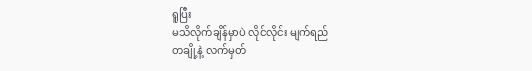ရူပြီး
မသိလိုက်ချိန်မှာပဲ လိုင်လိုင်း မျက်ရည်
တချို့နဲ့ လက်မှတ်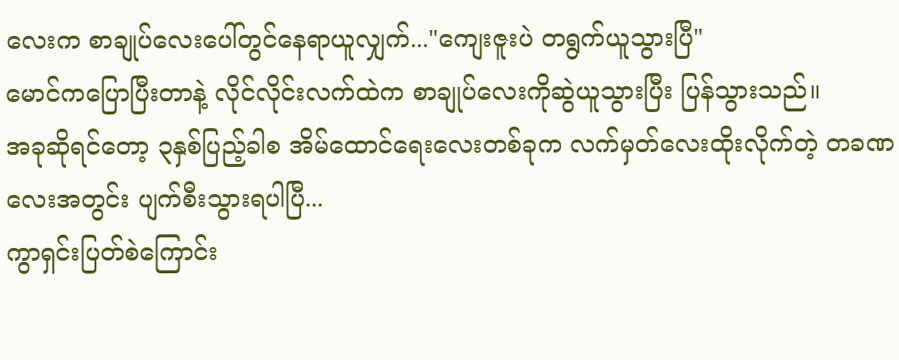လေးက စာချုပ်လေးပေါ်တွင်နေရာယူလျှက်..."ကျေးဇူးပဲ တရွက်ယူသွားပြီ"
မောင်ကပြောပြီးတာနဲ့ လိုင်လိုင်းလက်ထဲက စာချုပ်လေးကိုဆွဲယူသွားပြီး ပြန်သွားသည်။
အခုဆိုရင်တော့ ၃နှစ်ပြည့်ခါစ အိမ်ထောင်ရေးလေးတစ်ခုက လက်မှတ်လေးထိုးလိုက်တဲ့ တခဏလေးအတွင်း ပျက်စီးသွားရပါပြီ...
ကွာရှင်းပြတ်စဲကြောင်း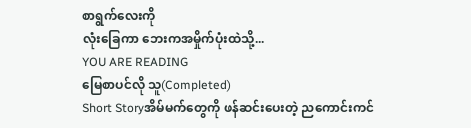စာရွက်လေးကို
လုံးခြေကာ ဘေးကအမှိုက်ပုံးထဲသို့...
YOU ARE READING
မြေစာပင်လို သူ(Completed)
Short Storyအိမ်မက်တွေကို ဖန်ဆင်းပေးတဲ့ ညကောင်းကင်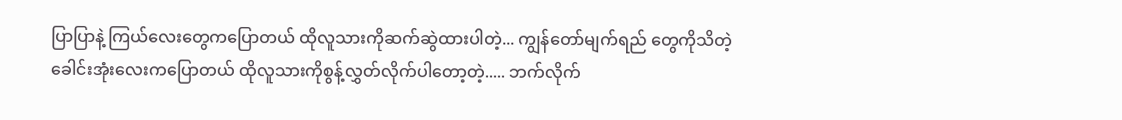ပြာပြာနဲ့ ကြယ်လေးတွေကပြောတယ် ထိုလူသားကိုဆက်ဆွဲထားပါတဲ့... ကျွန်တော်မျက်ရည် တွေကိုသိတဲ့ ခေါင်းအုံးလေးကပြောတယ် ထိုလူသားကိုစွန့်လွှတ်လိုက်ပါတော့တဲ့..... ဘက်လိုက်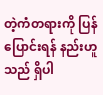တဲ့ကံတရားကို ပြန်ပြောင်းရန် နည်းဟူသည် ရှိပါ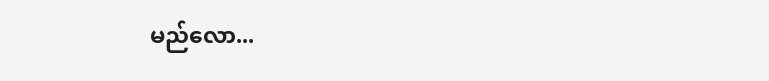မည်လော...